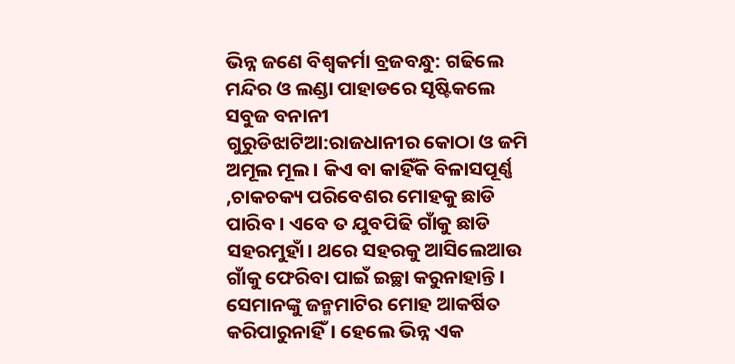ଭିନ୍ନ ଜଣେ ବିଶ୍ୱକର୍ମା ବ୍ରଜବନ୍ଧୁ: ଗଢିଲେ ମନ୍ଦିର ଓ ଲଣ୍ଡା ପାହାଡରେ ସୃଷ୍ଟିକଲେ ସବୁଜ ବନାନୀ
ଗୁରୁଡିଝାଟିଆ:ରାଜଧାନୀର କୋଠା ଓ ଜମି ଅମୂଲ ମୂଲ। କିଏ ବା କାହିଁକି ବିଳାସପୂର୍ଣ୍ଣ ,ଚାକଚକ୍ୟ ପରିବେଶର ମୋହକୁ ଛାଡି ପାରିବ । ଏବେ ତ ଯୁବପିଢି ଗାଁକୁ ଛାଡି ସହରମୁହାଁ। ଥରେ ସହରକୁ ଆସିଲେଆଉ ଗାଁକୁ ଫେରିବା ପାଇଁ ଇଚ୍ଛା କରୁନାହାନ୍ତି। ସେମାନଙ୍କୁ ଜନ୍ମମାଟିର ମୋହ ଆକର୍ଷିତ କରିପାରୁନାହିଁ। ହେଲେ ଭିନ୍ନ ଏକ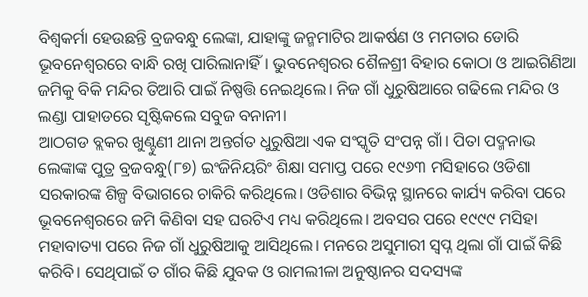ବିଶ୍ୱକର୍ମା ହେଉଛନ୍ତି ବ୍ରଜବନ୍ଧୁ ଲେଙ୍କା, ଯାହାଙ୍କୁ ଜନ୍ମମାଟିର ଆକର୍ଷଣ ଓ ମମତାର ଡୋରି ଭୂବନେଶ୍ୱରରେ ବାନ୍ଧି ରଖି ପାରିଲାନାହିଁ। ଭୁବନେଶ୍ୱରର ଶୈଳଶ୍ରୀ ବିହାର କୋଠା ଓ ଆଇଗିଣିଆ ଜମିକୁ ବିକି ମନ୍ଦିର ତିଆରି ପାଇଁ ନିଷ୍ପତ୍ତି ନେଇଥିଲେ। ନିଜ ଗାଁ ଧୁରୁଷିଆରେ ଗଢିଲେ ମନ୍ଦିର ଓ ଲଣ୍ଡା ପାହାଡରେ ସୃଷ୍ଟିକଲେ ସବୁଜ ବନାନୀ।
ଆଠଗଡ ବ୍ଲକର ଖୁଣ୍ଟୁଣୀ ଥାନା ଅନ୍ତର୍ଗତ ଧୁରୁଷିଆ ଏକ ସଂସ୍କୃତି ସଂପନ୍ନ ଗାଁ। ପିତା ପଦ୍ମନାଭ ଲେଙ୍କାଙ୍କ ପୁତ୍ର ବ୍ରଜବନ୍ଧୁ(୮୭) ଇଂଜିନିୟରିଂ ଶିକ୍ଷା ସମାପ୍ତ ପରେ ୧୯୬୩ ମସିହାରେ ଓଡିଶା ସରକାରଙ୍କ ଶିଳ୍ପ ବିଭାଗରେ ଚାକିରି କରିଥିଲେ। ଓଡିଶାର ବିଭିନ୍ନ ସ୍ଥାନରେ କାର୍ଯ୍ୟ କରିବା ପରେ ଭୂବନେଶ୍ୱରରେ ଜମି କିଣିବା ସହ ଘରଟିଏ ମଧ୍ୟ କରିଥିଲେ। ଅବସର ପରେ ୧୯୯୯ ମସିହା ମହାବାତ୍ୟା ପରେ ନିଜ ଗାଁ ଧୁରୁଷିଆକୁ ଆସିଥିଲେ। ମନରେ ଅସୁମାରୀ ସ୍ୱପ୍ନ ଥିଲା ଗାଁ ପାଇଁ କିଛି କରିବି। ସେଥିପାଇଁ ତ ଗାଁର କିଛି ଯୁବକ ଓ ରାମଲୀଳା ଅନୁଷ୍ଠାନର ସଦସ୍ୟଙ୍କ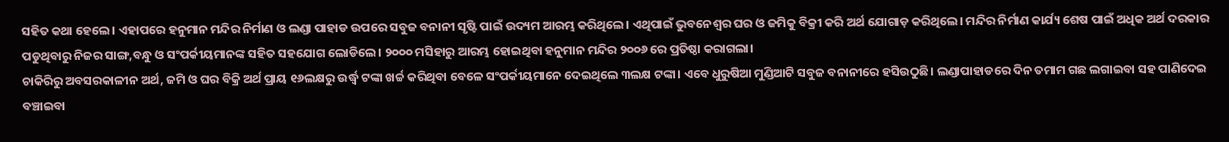ସହିତ କଥା ହେଲେ। ଏହାପରେ ହନୁମାନ ମନ୍ଦିର ନିର୍ମାଣ ଓ ଲଣ୍ଡା ପାହାଡ ଉପରେ ସବୁଜ ବନାନୀ ସୃଷ୍ଟି ପାଇଁ ଉଦ୍ୟମ ଆରମ୍ଭ କରିଥିଲେ। ଏଥିପାଇଁ ଭୁବନେଶ୍ୱର ଘର ଓ ଜମିକୁ ବିକ୍ରୀ କରି ଅର୍ଥ ଯୋଗାଡ଼ କରିଥିଲେ। ମନ୍ଦିର ନିର୍ମାଣ କାର୍ଯ୍ୟ ଶେଷ ପାଇଁ ଅଧିକ ଅର୍ଥ ଦରକାର ପଡୁଥିବାରୁ ନିଜର ସାଙ୍ଗ,ବନ୍ଧୁ ଓ ସଂପର୍କୀୟମାନଙ୍କ ସହିତ ସହଯୋଗ ଲୋଡିଲେ। ୨୦୦୦ ମସିହାରୁ ଆରମ୍ଭ ହୋଇଥିବା ହନୁମାନ ମନ୍ଦିର ୨୦୦୬ ରେ ପ୍ରତିଷ୍ଠା କରାଗଲା।
ଚାକିରିରୁ ଅବସରକାଳୀନ ଅର୍ଥ, ଜମି ଓ ଘର ବିକ୍ରି ଅର୍ଥ ପ୍ରାୟ ୧୬ଲକ୍ଷରୁ ଉର୍ଦ୍ଧ୍ବ ଟଙ୍କା ଖର୍ଚ୍ଚ କରିଥିବା ବେଳେ ସଂପର୍କୀୟମାନେ ଦେଇଥିଲେ ୩ଲକ୍ଷ ଟଙ୍କା। ଏବେ ଧୁରୁଷିଆ ମୁଣ୍ଡିଆଟି ସବୁଜ ବନାନୀରେ ହସିଉଠୁଛି। ଲଣ୍ଡାପାହାଡରେ ଦିନ ତମାମ ଗଛ ଲଗାଇବା ସହ ପାଣିଦେଇ ବଞ୍ଚାଇବା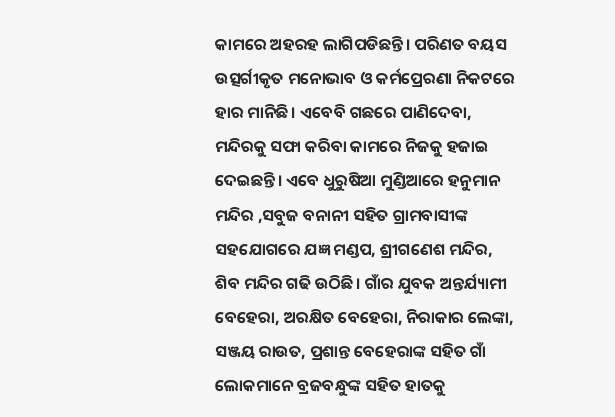କାମରେ ଅହରହ ଲାଗିପଡିଛନ୍ତି। ପରିଣତ ବୟସ ଉତ୍ସର୍ଗୀକୃତ ମନୋଭାବ ଓ କର୍ମପ୍ରେରଣା ନିକଟରେ ହାର ମାନିଛି। ଏବେବି ଗଛରେ ପାଣିଦେବା, ମନ୍ଦିରକୁ ସଫା କରିବା କାମରେ ନିଜକୁ ହଜାଇ ଦେଇଛନ୍ତି। ଏବେ ଧୁରୁଷିଆ ମୁଣ୍ଡିଆରେ ହନୁମାନ ମନ୍ଦିର ,ସବୁଜ ବନାନୀ ସହିତ ଗ୍ରାମବାସୀଙ୍କ ସହଯୋଗରେ ଯଜ୍ଞ ମଣ୍ଡପ, ଶ୍ରୀଗଣେଶ ମନ୍ଦିର, ଶିବ ମନ୍ଦିର ଗଢି ଉଠିଛି। ଗାଁର ଯୁବକ ଅନ୍ତର୍ଯ୍ୟାମୀ ବେହେରା, ଅରକ୍ଷିତ ବେହେରା, ନିରାକାର ଲେଙ୍କା, ସଞ୍ଜୟ ରାଉତ, ପ୍ରଶାନ୍ତ ବେହେରାଙ୍କ ସହିତ ଗାଁ ଲୋକମାନେ ବ୍ରଜବନ୍ଧୁଙ୍କ ସହିତ ହାତକୁ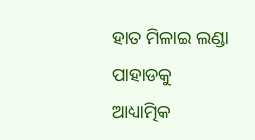ହାତ ମିଳାଇ ଲଣ୍ଡା ପାହାଡକୁ ଆଧ୍ୟାତ୍ମିକ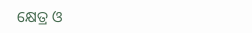କ୍ଷେତ୍ର ଓ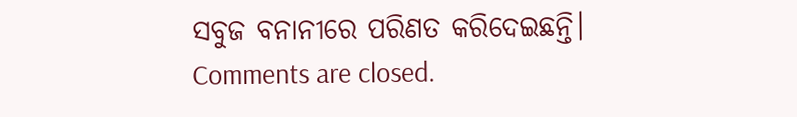ସବୁଜ ବନାନୀରେ ପରିଣତ କରିଦେଇଛନ୍ତି।
Comments are closed.